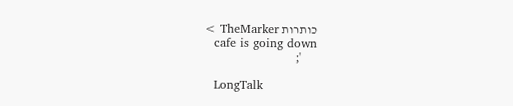כותרות TheMarker >
    cafe is going down
    ';

    LongTalk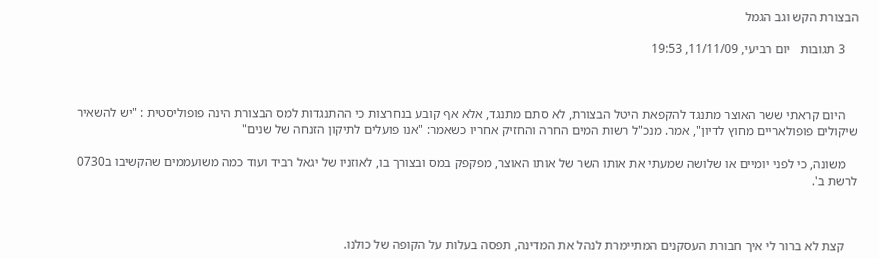הבצורת הקש וגב הגמל

    3 תגובות   יום רביעי, 11/11/09, 19:53



    היום קראתי ששר האוצר מתנגד להקפאת היטל הבצורת, לא סתם מתנגד, אלא אף קובע בנחרצות כי ההתנגדות למס הבצורת הינה פופוליסטית : "יש להשאיר שיקולים פופולאריים מחוץ לדיון", אמר. מנכ"ל רשות המים החרה והחזיק אחריו כשאמר: "אנו פועלים לתיקון הזנחה של שנים"

    משונה, כי לפני יומיים או שלושה שמעתי את אותו השר של אותו האוצר, מפקפק במס ובצורך בו, לאוזניו של יגאל רביד ועוד כמה משועממים שהקשיבו ב0730 לרשת ב'.



    קצת לא ברור לי איך חבורת העסקנים המתיימרת לנהל את המדינה, תפסה בעלות על הקופה של כולנו.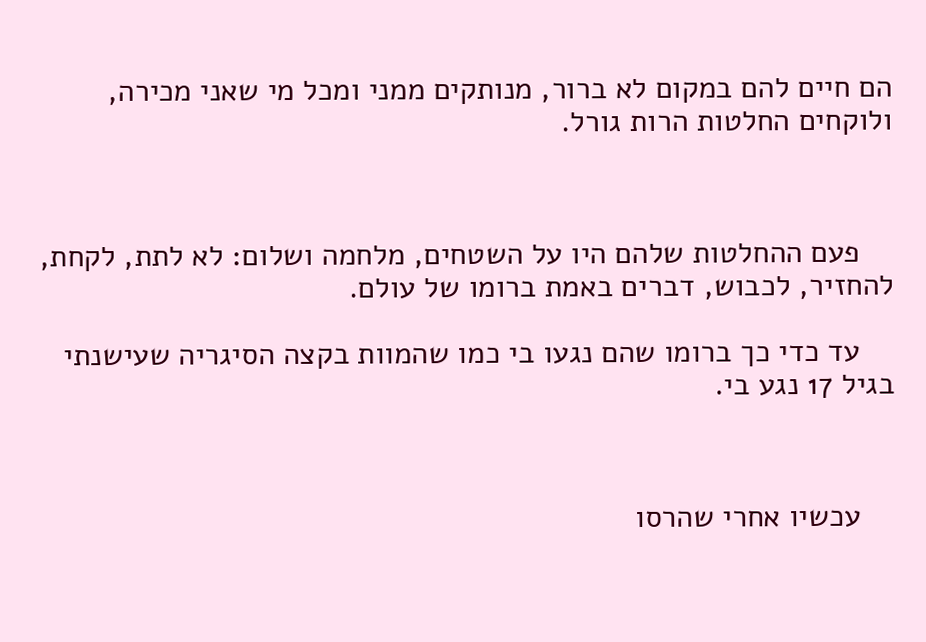הם חיים להם במקום לא ברור, מנותקים ממני ומכל מי שאני מכירה, ולוקחים החלטות הרות גורל.



    פעם ההחלטות שלהם היו על השטחים, מלחמה ושלום: לא לתת, לקחת, להחזיר, לכבוש, דברים באמת ברומו של עולם.

    עד כדי כך ברומו שהם נגעו בי כמו שהמוות בקצה הסיגריה שעישנתי בגיל 17 נגע בי.



    עכשיו אחרי שהרסו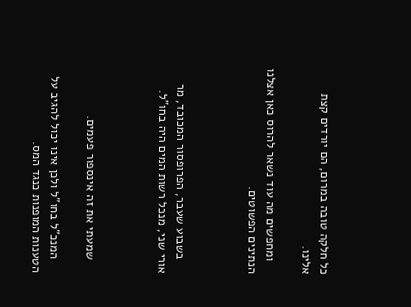כל חלקה טובה במרום, הם יורדים קצת אלינו.

    ומחפשים מה עוד נשאר להרוס כאן אצלנו הנתינים הפשוטים.



    בשבוע שעבר, הפרופסור המכובד, מר אורי שני, מנכל רשות המים היה בחו"ל.



    שמעתי את זה אינספור פעמים.

    המנכ"ל בחו"ל ולכן אינו יכול להגיב על הטענות המופנות כנגד המס.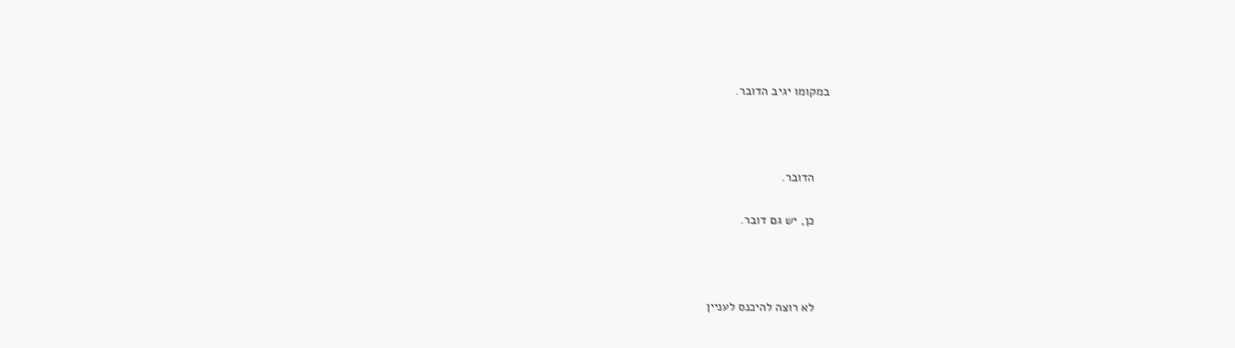במקומו יגיב הדובר.



    הדובר.

    כן, יש גם דובר.



    לא רוצה להיכנס לעניין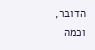הדובר, וכמה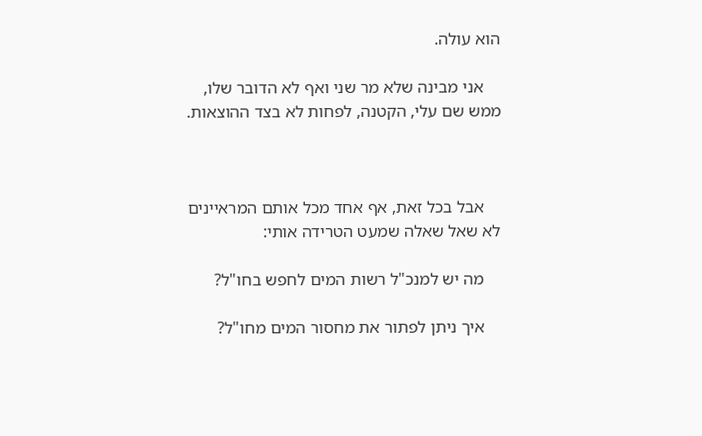הוא עולה.

    אני מבינה שלא מר שני ואף לא הדובר שלו, ממש שם עלי, הקטנה, לפחות לא בצד ההוצאות.



    אבל בכל זאת, אף אחד מכל אותם המראיינים לא שאל שאלה שמעט הטרידה אותי:

    מה יש למנכ"ל רשות המים לחפש בחו"ל?

    איך ניתן לפתור את מחסור המים מחו"ל?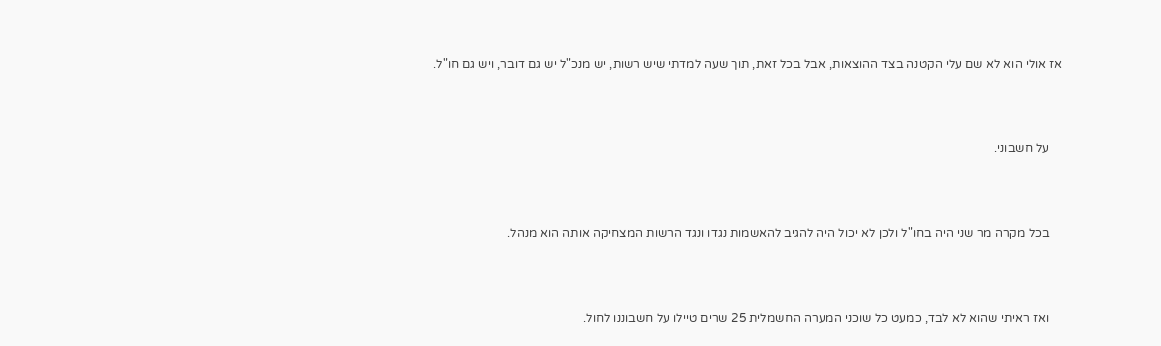אז אולי הוא לא שם עלי הקטנה בצד ההוצאות, אבל בכל זאת, תוך שעה למדתי שיש רשות, יש מנכ"ל יש גם דובר, ויש גם חו"ל.



    על חשבוני.



    בכל מקרה מר שני היה בחו"ל ולכן לא יכול היה להגיב להאשמות נגדו ונגד הרשות המצחיקה אותה הוא מנהל.



    ואז ראיתי שהוא לא לבד, כמעט כל שוכני המערה החשמלית 25 שרים טיילו על חשבוננו לחול.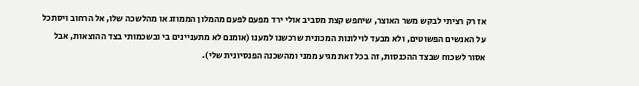אז רק רציתי לבקש משר האוצר, שיחפש קצת מסביב אולי ירד מפעם לפעם מהמלון הממוזג או מהלשכה שלו, אל הרחוב ויסתכל על האנשים הפשוטים, ולא מבעד לוילונות המכונית שרכשנו למענו (אומנם לא מתעניינים בי ובשכמותי בצד ההוצאות, אבל אסור לשכוח שבצד ההכנסות, זה בכל זאת מגיע ממני ומהשכנה הפנסיונית שלי).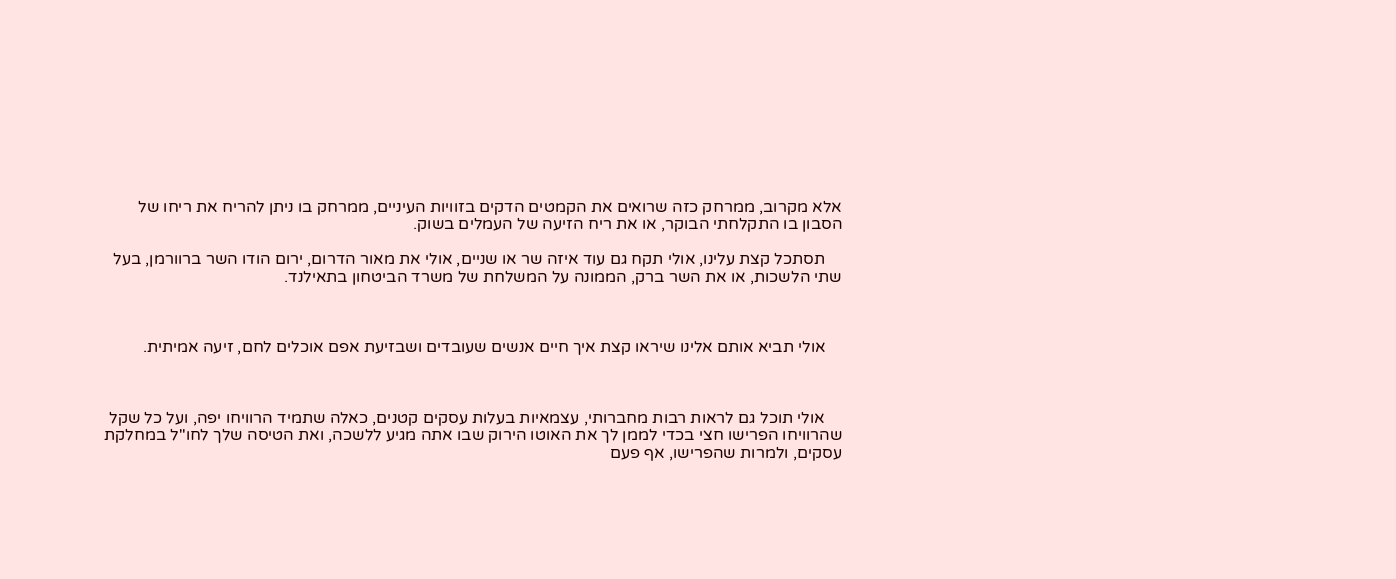אלא מקרוב, ממרחק כזה שרואים את הקמטים הדקים בזוויות העיניים, ממרחק בו ניתן להריח את ריחו של הסבון בו התקלחתי הבוקר, או את ריח הזיעה של העמלים בשוק.

    תסתכל קצת עלינו, אולי תקח גם עוד איזה שר או שניים, אולי את מאור הדרום, ירום הודו השר ברוורמן, בעל שתי הלשכות, או את השר ברק, הממונה על המשלחת של משרד הביטחון בתאילנד.



    אולי תביא אותם אלינו שיראו קצת איך חיים אנשים שעובדים ושבזיעת אפם אוכלים לחם, זיעה אמיתית.



    אולי תוכל גם לראות רבות מחברותי, עצמאיות בעלות עסקים קטנים, כאלה שתמיד הרוויחו יפה, ועל כל שקל שהרוויחו הפרישו חצי בכדי לממן לך את האוטו הירוק שבו אתה מגיע ללשכה, ואת הטיסה שלך לחו"ל במחלקת עסקים, ולמרות שהפרישו, אף פעם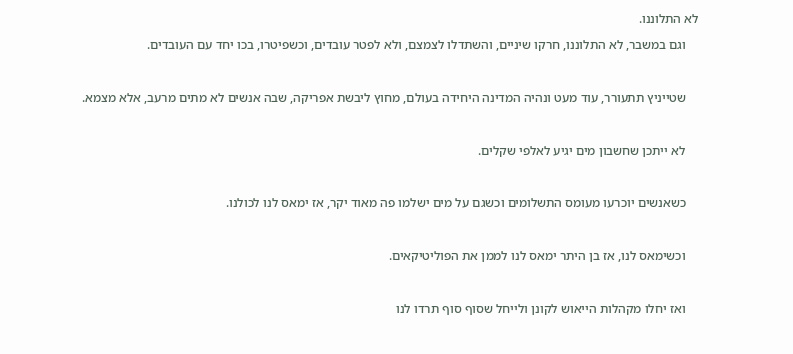לא התלוננו.

    וגם במשבר, לא התלוננו, חרקו שיניים, והשתדלו לצמצם, ולא לפטר עובדים, וכשפיטרו, בכו יחד עם העובדים.



    שטייניץ תתעורר, עוד מעט ונהיה המדינה היחידה בעולם, מחוץ ליבשת אפריקה, שבה אנשים לא מתים מרעב, אלא מצמא.



    לא ייתכן שחשבון מים יגיע לאלפי שקלים.



    כשאנשים יוכרעו מעומס התשלומים וכשגם על מים ישלמו פה מאוד יקר, אז ימאס לנו לכולנו.



    וכשימאס לנו, אז בן היתר ימאס לנו לממן את הפוליטיקאים.



    ואז יחלו מקהלות הייאוש לקונן ולייחל שסוף סוף תרדו לנו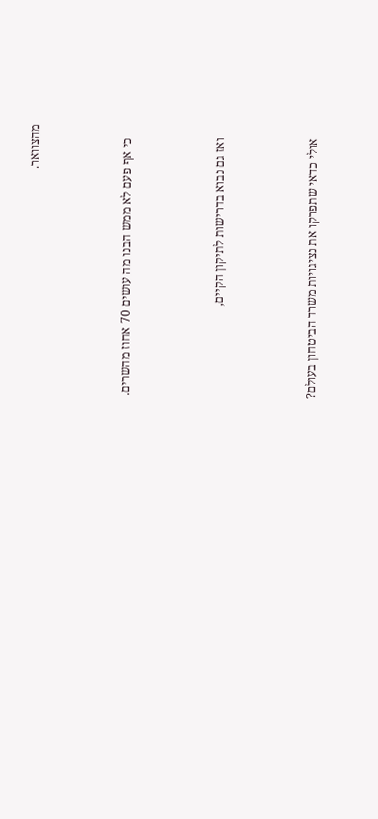מהצוואר.



    כי אף פעם לא ממש הבנו מה עושים 70 אחוז מהשרים.



    ואז גם נבוא בדרישות לתיקון הקיים,



    אולי כדאי שתפרקו את נציגויות משרד הביטחון בעולם?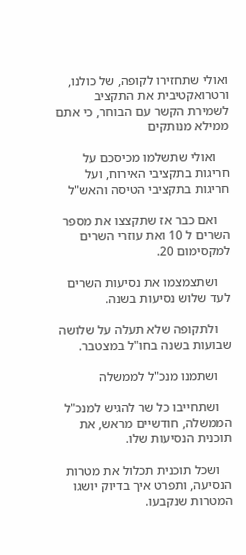ואולי שתחזירו לקופה, של כולנו, ורטרואקטיבית את התקציב לשמירת הקשר עם הבוחר, כי אתם ממילא מנותקים

    ואולי שתשלמו מכיסכם על חריגות בתקציבי האירוח, ועל חריגות בתקציבי הטיסה והאש"ל

    ואם כבר אז שתקצצו את מספר השרים ל 10 ואת עוזרי השרים למקסימום 20.

    ושתצמצמו את נסיעות השרים לעד שלוש נסיעות בשנה.

    ולתקופה שלא תעלה על שלושה שבועות בשנה בחו"ל במצטבר.

    ושתמנו מנכ"ל לממשלה

    ושתחייבו כל שר להגיש למנכ"ל הממשלה, חודשיים מראש, את תוכנית הנסיעות שלו.

    ושכל תוכנית תכלול את מטרות הנסיעה, ותפרט איך בדיוק יושגו המטרות שנקבעו.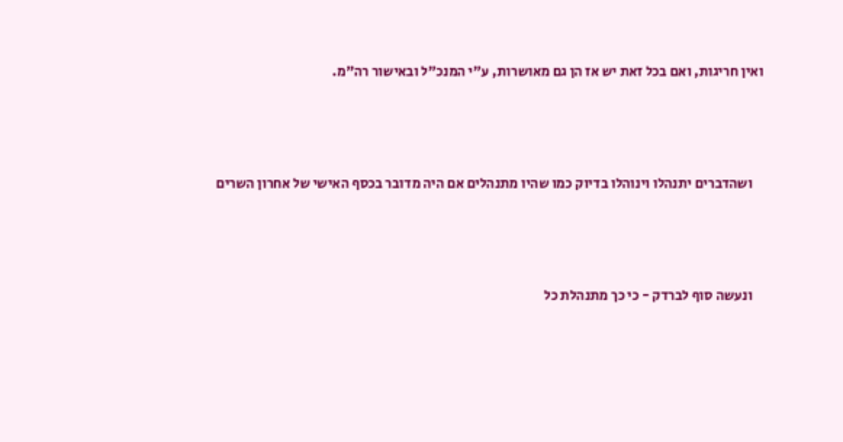ואין חריגות, ואם בכל זאת יש אז הן גם מאושרות, ע"י המנכ"ל ובאישור רה"מ.



    ושהדברים יתנהלו וינוהלו בדיוק כמו שהיו מתנהלים אם היה מדובר בכסף האישי של אחרון השרים



    ונעשה סוף לברדק - כי כך מתנהלת כל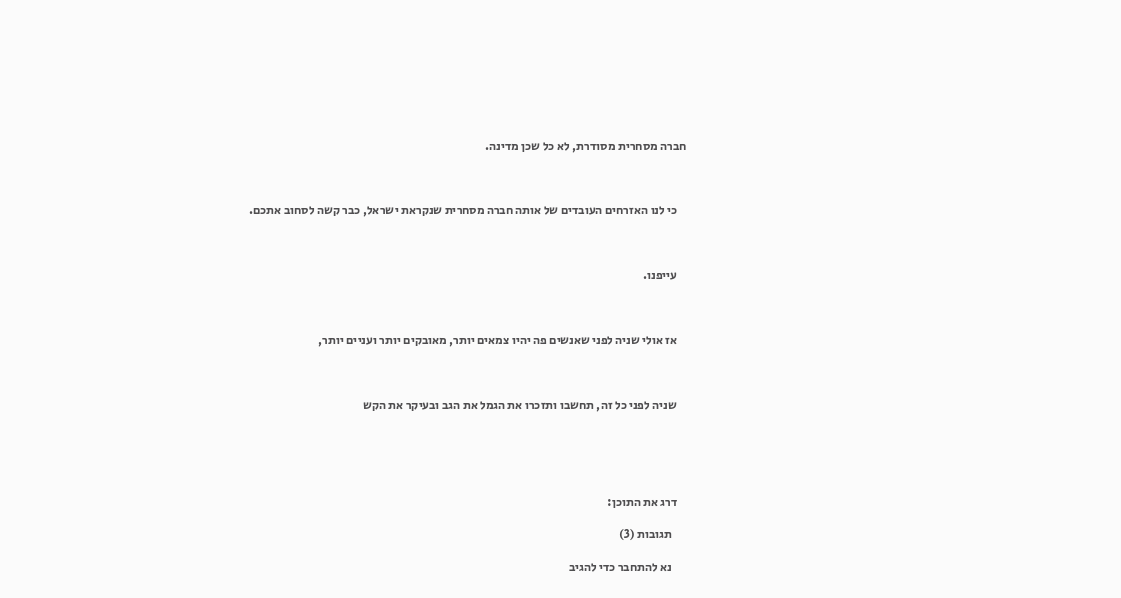חברה מסחרית מסודרת, לא כל שכן מדינה.



    כי לנו האזרחים העובדים של אותה חברה מסחרית שנקראת ישראל, כבר קשה לסחוב אתכם.



    עייפנו.



    אז אולי שניה לפני שאנשים פה יהיו צמאים יותר, מאובקים יותר ועניים יותר,



    שניה לפני כל זה, תחשבו ותזכרו את הגמל את הגב ובעיקר את הקש





    דרג את התוכן:

      תגובות (3)

      נא להתחבר כדי להגיב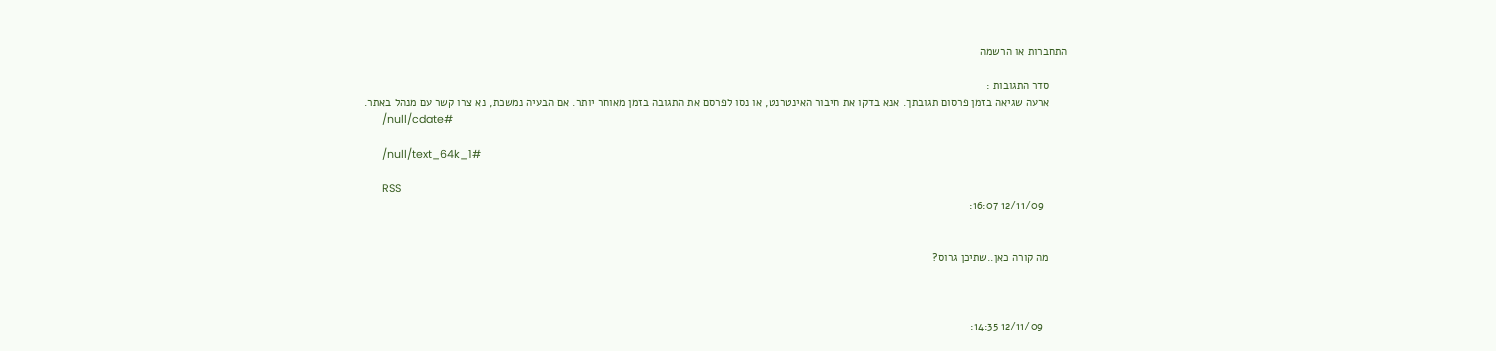התחברות או הרשמה

      סדר התגובות :
      ארעה שגיאה בזמן פרסום תגובתך. אנא בדקו את חיבור האינטרנט, או נסו לפרסם את התגובה בזמן מאוחר יותר. אם הבעיה נמשכת, נא צרו קשר עם מנהל באתר.
      /null/cdate#

      /null/text_64k_1#

      RSS
        12/11/09 16:07:


      מה קורה כאן..שתיכן גרוס?



        12/11/09 14:35: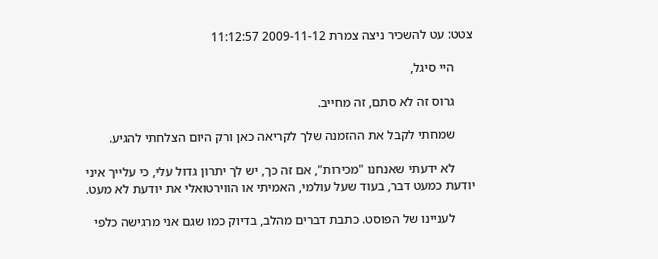צטט: עט להשכיר ניצה צמרת 2009-11-12 11:12:57

      היי סיגל,

      גרוס זה לא סתם, זה מחייב.

      שמחתי לקבל את ההזמנה שלך לקריאה כאן ורק היום הצלחתי להגיע.

      לא ידעתי שאנחנו "מכירות", אם זה כך, יש לך יתרון גדול עלי, כי עלייך איני יודעת כמעט דבר, בעוד שעל עולמי, האמיתי או הווירטואלי את יודעת לא מעט.

      לעניינו של הפוסט. כתבת דברים מהלב, בדיוק כמו שגם אני מרגישה כלפי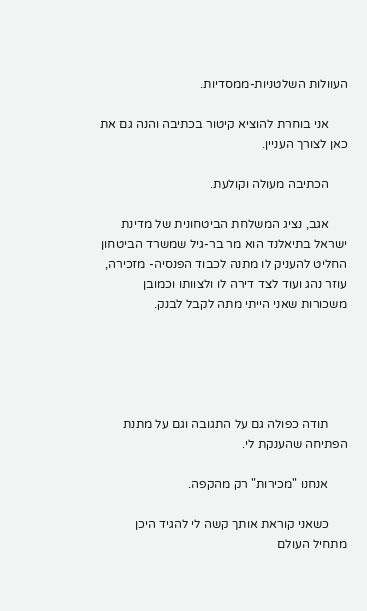העוולות השלטניות-ממסדיות.

      אני בוחרת להוציא קיטור בכתיבה והנה גם את כאן לצורך העניין.

      הכתיבה מעולה וקולעת.

      אגב, נציג המשלחת הביטחונית של מדינת ישראל בתיאלנד הוא מר בר-גיל שמשרד הביטחון החליט להעניק לו מתנה לכבוד הפנסיה- מזכירה, עוזר נהג ועוד לצד דירה לו ולצוותו וכמובן משכורות שאני הייתי מתה לקבל לבנק.





      תודה כפולה גם על התגובה וגם על מתנת הפתיחה שהענקת לי.

      אנחנו "מכירות" רק מהקפה.

      כשאני קוראת אותך קשה לי להגיד היכן מתחיל העולם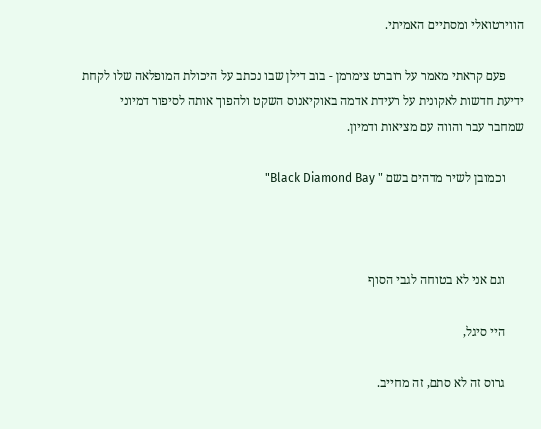הווירטואלי ומסתיים האמיתי.

      פעם קראתי מאמר על רוברט צימרמן - בוב דילן שבו נכתב על היכולת המופלאה שלו לקחת ידיעת חדשות לאקונית על רעידת אדמה באוקיאנוס השקט ולהפוך אותה לסיפור דמיוני שמחבר עבר והווה עם מציאות ודמיון.

      וכמובן לשיר מדהים בשם " Black Diamond Bay"



      וגם אני לא בטוחה לגבי הסוף

      היי סיגל,

      גרוס זה לא סתם, זה מחייב.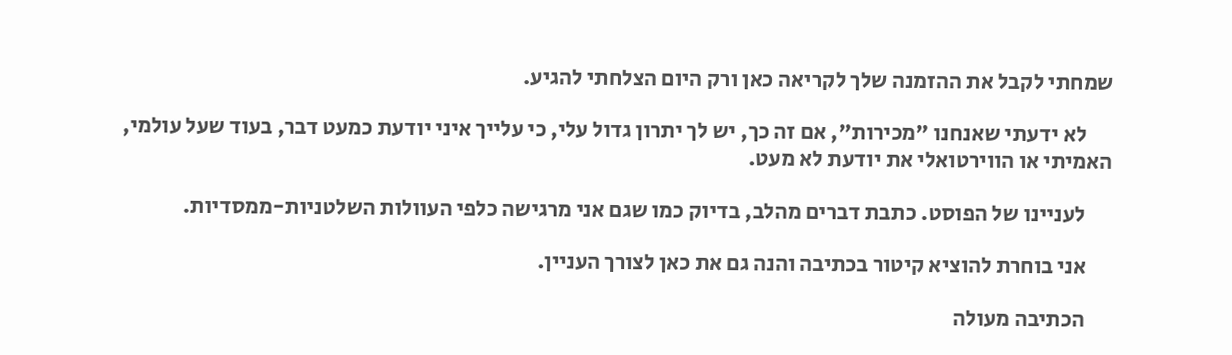שמחתי לקבל את ההזמנה שלך לקריאה כאן ורק היום הצלחתי להגיע.

      לא ידעתי שאנחנו "מכירות", אם זה כך, יש לך יתרון גדול עלי, כי עלייך איני יודעת כמעט דבר, בעוד שעל עולמי, האמיתי או הווירטואלי את יודעת לא מעט.

      לעניינו של הפוסט. כתבת דברים מהלב, בדיוק כמו שגם אני מרגישה כלפי העוולות השלטניות-ממסדיות.

      אני בוחרת להוציא קיטור בכתיבה והנה גם את כאן לצורך העניין.

      הכתיבה מעולה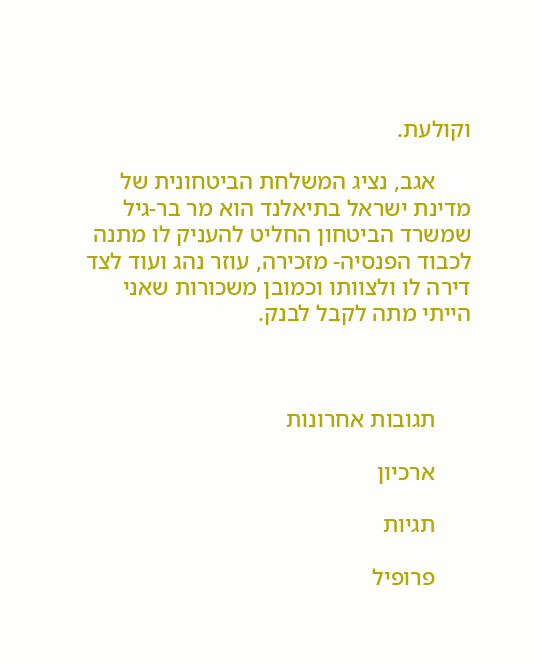וקולעת.

      אגב, נציג המשלחת הביטחונית של מדינת ישראל בתיאלנד הוא מר בר-גיל שמשרד הביטחון החליט להעניק לו מתנה לכבוד הפנסיה- מזכירה, עוזר נהג ועוד לצד דירה לו ולצוותו וכמובן משכורות שאני הייתי מתה לקבל לבנק.



      תגובות אחרונות

      ארכיון

      תגיות

      פרופיל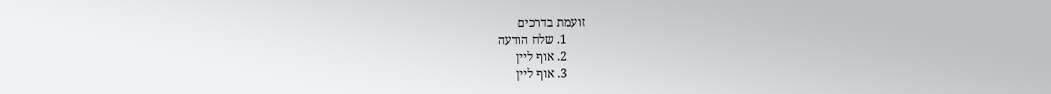זועמת בדרכים
      1. שלח הודעה
      2. אוף ליין
      3. אוף ליין